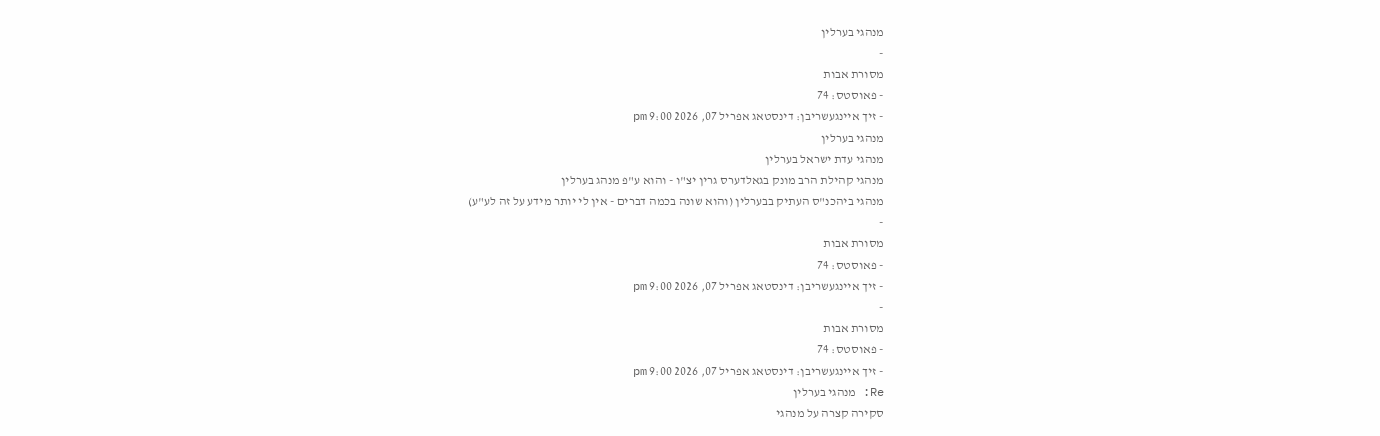מנהגי בערלין
-
מסורת אבות
- פאוסטס: 74
- זיך איינגעשריבן: דינסטאג אפריל 07, 2026 9:00 pm
מנהגי בערלין
מנהגי עדת ישראל בערלין
מנהגי קהילת הרב מונק בגאלדערס גרין יצ"ו - והוא ע"פ מנהג בערלין
מנהגי ביהכנ"ס העתיק בבערלין (והוא שונה בכמה דברים - אין לי יותר מידע על זה לע"ע)
-
מסורת אבות
- פאוסטס: 74
- זיך איינגעשריבן: דינסטאג אפריל 07, 2026 9:00 pm
-
מסורת אבות
- פאוסטס: 74
- זיך איינגעשריבן: דינסטאג אפריל 07, 2026 9:00 pm
Re: מנהגי בערלין
סקירה קצרה על מנהגי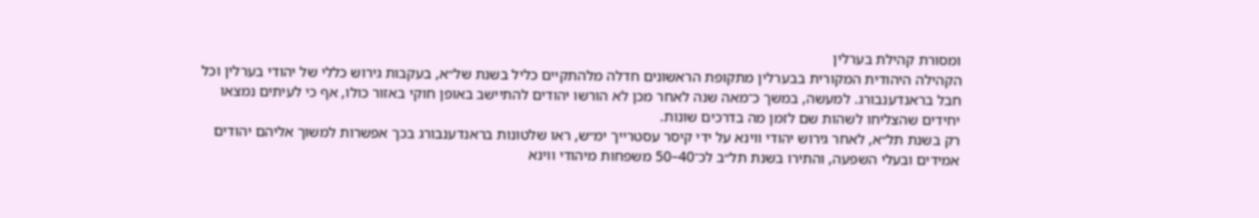ומסורת קהילת בערלין
הקהילה היהודית המקורית בבערלין מתקופת הראשונים חדלה מלהתקיים כליל בשנת של״א, בעקבות גירוש כללי של יהודי בערלין וכל חבל בראנדענבורג. למעשה, במשך כ־מאה שנה לאחר מכן לא הורשו יהודים להתיישב באופן חוקי באזור כולו, אף כי לעיתים נמצאו יחידים שהצליחו לשהות שם לזמן מה בדרכים שונות.
רק בשנת תל״א, לאחר גירוש יהודי ווינא על ידי קיסר עסטרייך ימ״ש, ראו שלטונות בראנדענבורג בכך אפשרות למשוך אליהם יהודים אמידים ובעלי השפעה, והתירו בשנת תל״ב לכ־40–50 משפחות מיהודי ווינא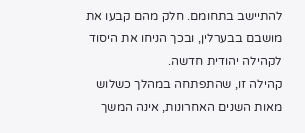להתיישב בתחומם. חלק מהם קבעו את מושבם בבערלין, ובכך הניחו את היסוד לקהילה יהודית חדשה.
קהילה זו, שהתפתחה במהלך כשלוש מאות השנים האחרונות, אינה המשך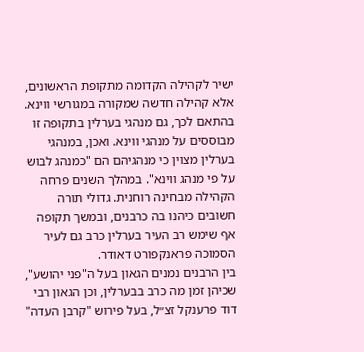ישיר לקהילה הקדומה מתקופת הראשונים, אלא קהילה חדשה שמקורה במגורשי ווינא. בהתאם לכך, גם מנהגי בערלין בתקופה זו מבוססים על מנהגי ווינא. ואכן, במנהגי בערלין מצוין כי מנהגיהם הם "כמנהג לבוש על פי מנהג ווינא". במהלך השנים פרחה הקהילה מבחינה רוחנית. גדולי תורה חשובים כיהנו בה כרבנים, ובמשך תקופה אף שימש רב העיר בערלין כרב גם לעיר הסמוכה פראנקפורט דאודר.
בין הרבנים נמנים הגאון בעל ה"פני יהושע", שכיהן זמן מה כרב בבערלין, וכן הגאון רבי דוד פרענקל זצ״ל, בעל פירוש "קרבן העדה"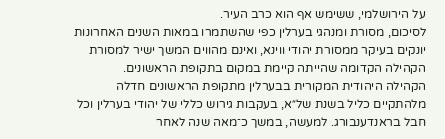על הירושלמי, ששימש אף הוא כרב העיר.
לסיכום, מסורת ומנהגי בערלין כפי שהשתמרו במאות השנים האחרונות יונקים בעיקר ממסורת יהודי ווינא, ואינם מהווים המשך ישיר למסורת הקהילה הקדומה שהייתה קיימת במקום בתקופת הראשונים.
הקהילה היהודית המקורית בבערלין מתקופת הראשונים חדלה מלהתקיים כליל בשנת של״א, בעקבות גירוש כללי של יהודי בערלין וכל חבל בראנדענבורג. למעשה, במשך כ־מאה שנה לאחר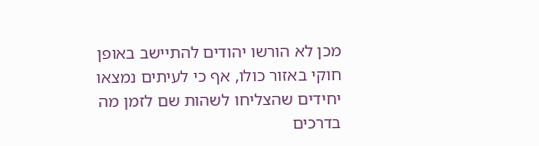מכן לא הורשו יהודים להתיישב באופן חוקי באזור כולו, אף כי לעיתים נמצאו יחידים שהצליחו לשהות שם לזמן מה בדרכים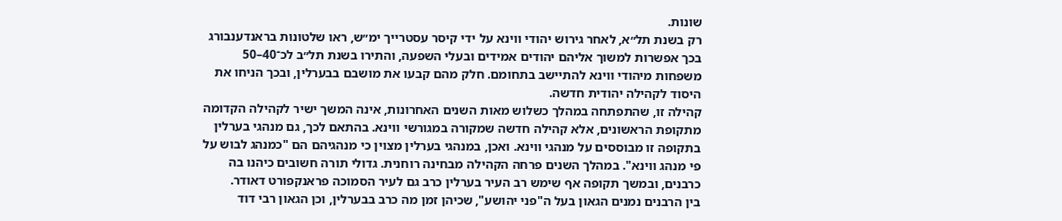שונות.
רק בשנת תל״א, לאחר גירוש יהודי ווינא על ידי קיסר עסטרייך ימ״ש, ראו שלטונות בראנדענבורג בכך אפשרות למשוך אליהם יהודים אמידים ובעלי השפעה, והתירו בשנת תל״ב לכ־40–50 משפחות מיהודי ווינא להתיישב בתחומם. חלק מהם קבעו את מושבם בבערלין, ובכך הניחו את היסוד לקהילה יהודית חדשה.
קהילה זו, שהתפתחה במהלך כשלוש מאות השנים האחרונות, אינה המשך ישיר לקהילה הקדומה מתקופת הראשונים, אלא קהילה חדשה שמקורה במגורשי ווינא. בהתאם לכך, גם מנהגי בערלין בתקופה זו מבוססים על מנהגי ווינא. ואכן, במנהגי בערלין מצוין כי מנהגיהם הם "כמנהג לבוש על פי מנהג ווינא". במהלך השנים פרחה הקהילה מבחינה רוחנית. גדולי תורה חשובים כיהנו בה כרבנים, ובמשך תקופה אף שימש רב העיר בערלין כרב גם לעיר הסמוכה פראנקפורט דאודר.
בין הרבנים נמנים הגאון בעל ה"פני יהושע", שכיהן זמן מה כרב בבערלין, וכן הגאון רבי דוד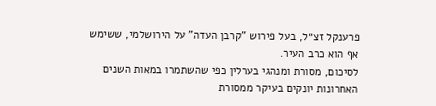פרענקל זצ״ל, בעל פירוש "קרבן העדה" על הירושלמי, ששימש אף הוא כרב העיר.
לסיכום, מסורת ומנהגי בערלין כפי שהשתמרו במאות השנים האחרונות יונקים בעיקר ממסורת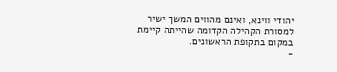יהודי ווינא, ואינם מהווים המשך ישיר למסורת הקהילה הקדומה שהייתה קיימת במקום בתקופת הראשונים.
-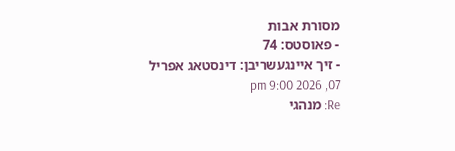מסורת אבות
- פאוסטס: 74
- זיך איינגעשריבן: דינסטאג אפריל 07, 2026 9:00 pm
Re: מנהגי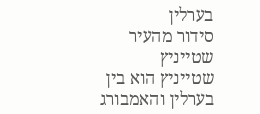בערלין
סידור מהעיר שטייניץ
שטייניץ הוא בין בערלין והאמבורג